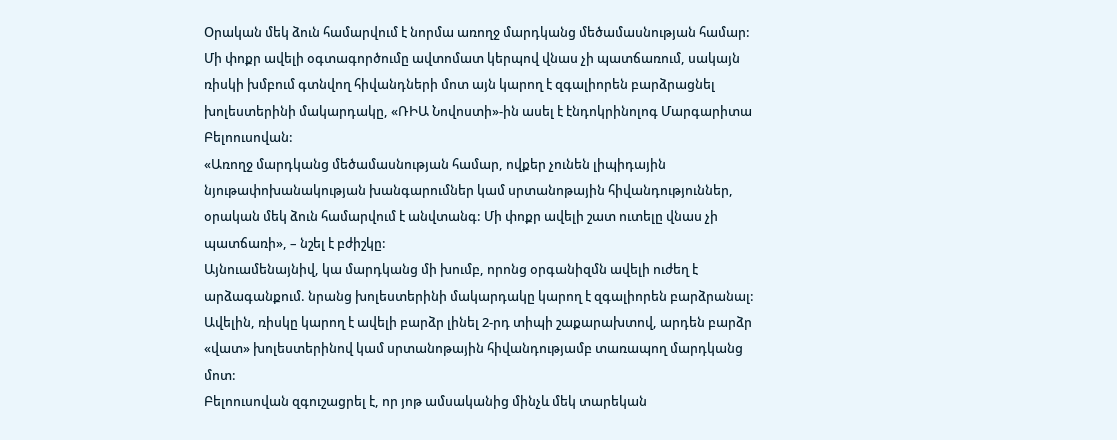Օրական մեկ ձուն համարվում է նորմա առողջ մարդկանց մեծամասնության համար: Մի փոքր ավելի օգտագործումը ավտոմատ կերպով վնաս չի պատճառում, սակայն ռիսկի խմբում գտնվող հիվանդների մոտ այն կարող է զգալիորեն բարձրացնել խոլեստերինի մակարդակը, «ՌԻԱ Նովոստի»-ին ասել է էնդոկրինոլոգ Մարգարիտա Բելոուսովան:
«Առողջ մարդկանց մեծամասնության համար, ովքեր չունեն լիպիդային նյութափոխանակության խանգարումներ կամ սրտանոթային հիվանդություններ, օրական մեկ ձուն համարվում է անվտանգ: Մի փոքր ավելի շատ ուտելը վնաս չի պատճառի», – նշել է բժիշկը:
Այնուամենայնիվ, կա մարդկանց մի խումբ, որոնց օրգանիզմն ավելի ուժեղ է արձագանքում. նրանց խոլեստերինի մակարդակը կարող է զգալիորեն բարձրանալ: Ավելին, ռիսկը կարող է ավելի բարձր լինել 2-րդ տիպի շաքարախտով, արդեն բարձր «վատ» խոլեստերինով կամ սրտանոթային հիվանդությամբ տառապող մարդկանց մոտ:
Բելոուսովան զգուշացրել է, որ յոթ ամսականից մինչև մեկ տարեկան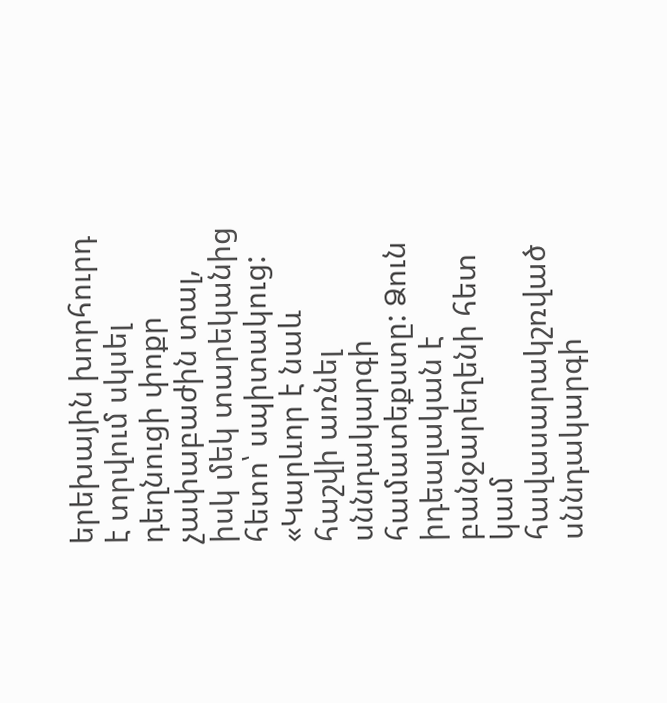երեխային խորհուրդ է տրվում սկսել դեղնուցի փոքր չափաբաժին տալ, իսկ մեկ տարեկանից հետո՝ սպիտակուց:
«Կարևոր է նաև հաշվի առնել սննդակարգի համատեքստը: Ձուն իդեալական է բանջարեղենի հետ կամ հավասարակշռված սննդակարգի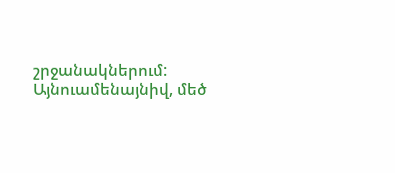շրջանակներում: Այնուամենայնիվ, մեծ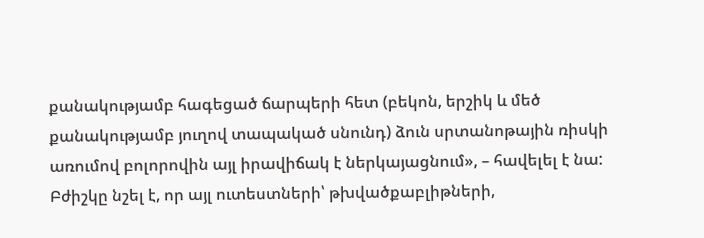քանակությամբ հագեցած ճարպերի հետ (բեկոն, երշիկ և մեծ քանակությամբ յուղով տապակած սնունդ) ձուն սրտանոթային ռիսկի առումով բոլորովին այլ իրավիճակ է ներկայացնում», – հավելել է նա:
Բժիշկը նշել է, որ այլ ուտեստների՝ թխվածքաբլիթների,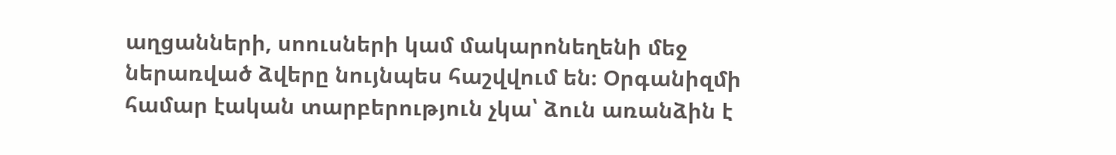աղցանների, սոուսների կամ մակարոնեղենի մեջ ներառված ձվերը նույնպես հաշվվում են։ Օրգանիզմի համար էական տարբերություն չկա՝ ձուն առանձին է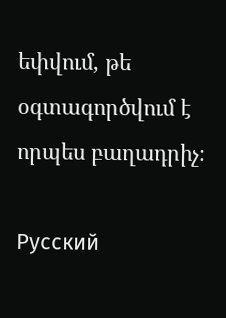եփվում, թե օգտագործվում է որպես բաղադրիչ։

Русский